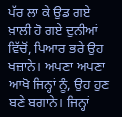ਪੱਰ ਲਾ ਕੇ ਉਡ ਗਏ
ਖ਼ਾਲੀ ਹੋ ਗਏ ਦੁਨੀਆਂ ਵਿੱਚੋਂ, ਪਿਆਰ ਭਰੇ ਉਹ ਖਜ਼ਾਨੇ। ਅਪਣਾ ਅਪਣਾ ਆਖੋ ਜਿਨ੍ਹਾਂ ਨੂੰ, ਉਹ ਹੁਣ ਬਣੇ ਬਗਾਨੇ। ਜਿਨ੍ਹਾਂ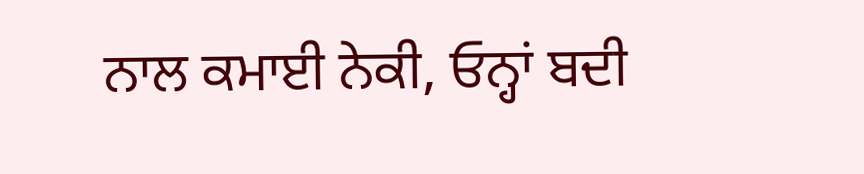ਨਾਲ ਕਮਾਈ ਨੇਕੀ, ਓਨ੍ਹਾਂ ਬਦੀ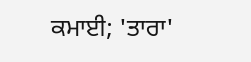ਕਮਾਈ; 'ਤਾਰਾ'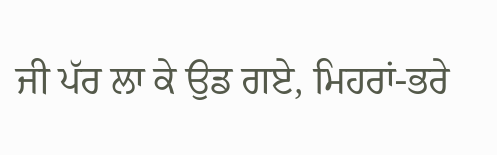ਜੀ ਪੱਰ ਲਾ ਕੇ ਉਡ ਗਏ, ਮਿਹਰਾਂ-ਭਰੇ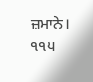ਜ਼ਮਾਨੇ।
੧੧੫